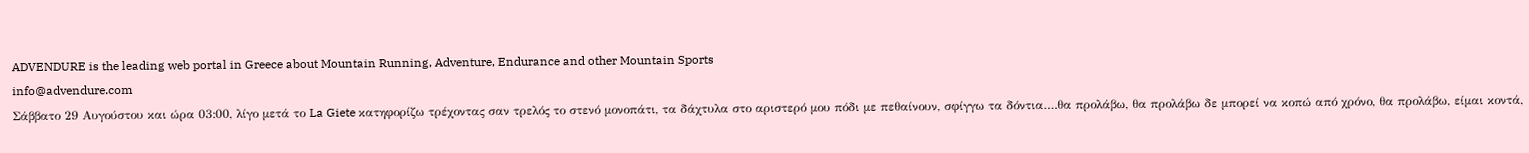ADVENDURE is the leading web portal in Greece about Mountain Running, Adventure, Endurance and other Mountain Sports
info@advendure.com
Σάββατο 29 Αυγούστου και ώρα 03:00, λίγο μετά το La Giete κατηφορίζω τρέχοντας σαν τρελός το στενό μονοπάτι, τα δάχτυλα στο αριστερό μου πόδι με πεθαίνουν, σφίγγω τα δόντια….θα προλάβω, θα προλάβω δε μπορεί να κοπώ από χρόνο, θα προλάβω, είμαι κοντά,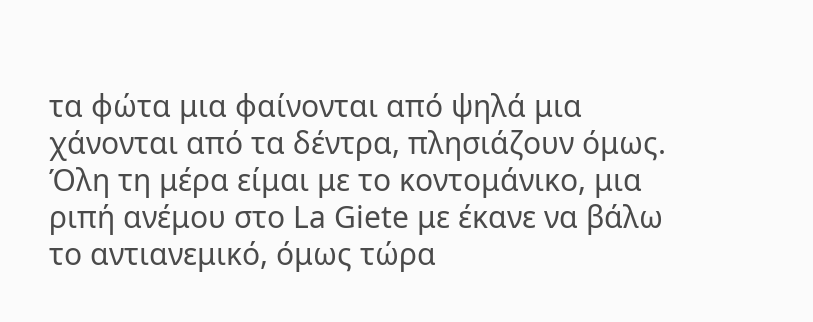τα φώτα μια φαίνονται από ψηλά μια χάνονται από τα δέντρα, πλησιάζουν όμως. Όλη τη μέρα είμαι με το κοντομάνικο, μια ριπή ανέμου στο La Giete με έκανε να βάλω το αντιανεμικό, όμως τώρα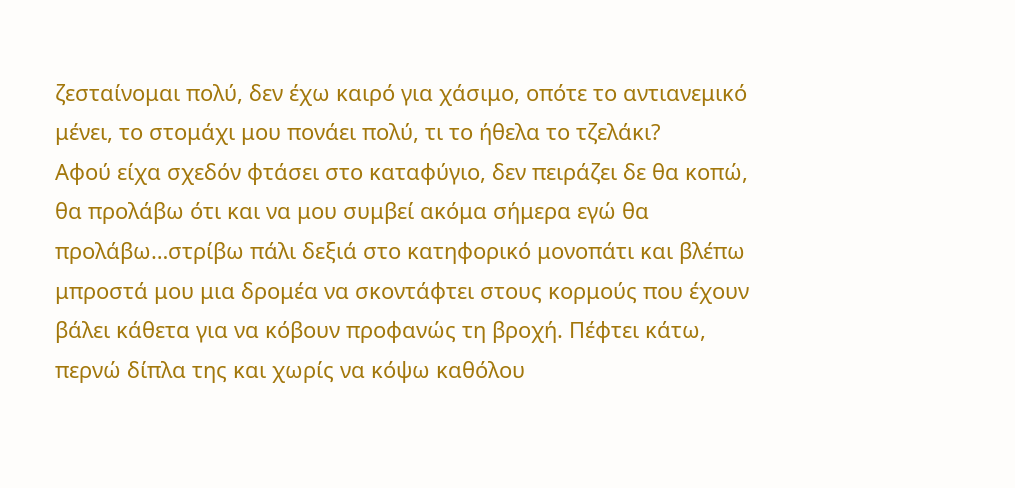ζεσταίνομαι πολύ, δεν έχω καιρό για χάσιμο, οπότε το αντιανεμικό μένει, το στομάχι μου πονάει πολύ, τι το ήθελα το τζελάκι?
Αφού είχα σχεδόν φτάσει στο καταφύγιο, δεν πειράζει δε θα κοπώ, θα προλάβω ότι και να μου συμβεί ακόμα σήμερα εγώ θα προλάβω…στρίβω πάλι δεξιά στο κατηφορικό μονοπάτι και βλέπω μπροστά μου μια δρομέα να σκοντάφτει στους κορμούς που έχουν βάλει κάθετα για να κόβουν προφανώς τη βροχή. Πέφτει κάτω, περνώ δίπλα της και χωρίς να κόψω καθόλου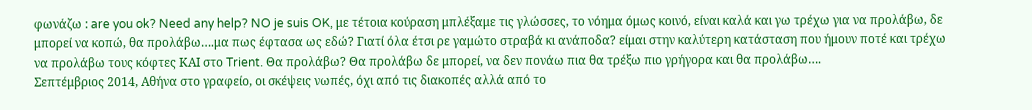φωνάζω : are you ok? Need any help? NO je suis OK, με τέτοια κούραση μπλέξαμε τις γλώσσες, το νόημα όμως κοινό, είναι καλά και γω τρέχω για να προλάβω, δε μπορεί να κοπώ, θα προλάβω….μα πως έφτασα ως εδώ? Γιατί όλα έτσι ρε γαμώτο στραβά κι ανάποδα? είμαι στην καλύτερη κατάσταση που ήμουν ποτέ και τρέχω να προλάβω τους κόφτες ΚΑΙ στο Trient. Θα προλάβω? Θα προλάβω δε μπορεί, να δεν πονάω πια θα τρέξω πιο γρήγορα και θα προλάβω….
Σεπτέμβριος 2014, Αθήνα στο γραφείο, οι σκέψεις νωπές, όχι από τις διακοπές αλλά από το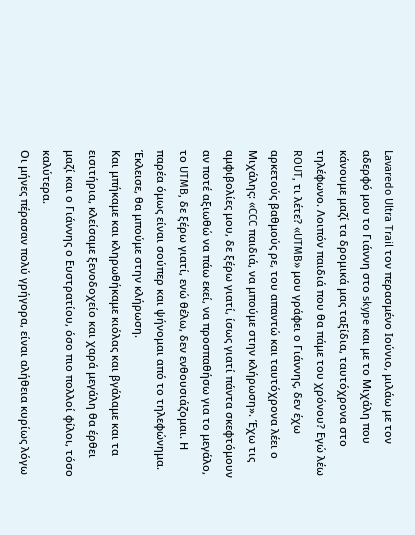Lavaredo Ultra Trail τον περασμένο Ιούνιο, μιλάω με τον αδερφό μου το Γιάννη στο skype και με το Μιχάλη που κάνουμε μαζί τα δρομικά μας ταξίδια, ταυτόχρονα στο τηλέφωνο. Λοιπόν παιδιά που θα πάμε του χρόνου? Εγώ λέω ROUT, τι λέτε? «UTMB» μου γράφει ο Γιάννης, δεν έχω αρκετούς βαθμούς ρε, του απαντώ και ταυτόχρονα λέει ο Μιχάλης: «CCC παιδιά, να μπούμε στην κλήρωση». Έχω τις αμφιβολίες μου, δε ξέρω γιατί, ίσως γιατί πάντα σκεφτόμουν αν ποτέ αξιωθώ να πάω εκεί, να προσπαθήσω για το μεγάλο, το UTMB, δε ξέρω γιατί, ενώ θέλω, δεν ενθουσιάζομαι. Η παρέα όμως είναι σούπερ και ψήνομαι από το τηλεφώνημα. Έκλεισε, θα μπούμε στην κλήρωση.
Και μπήκαμε και κληρωθήκαμε κιόλας και βγάλαμε και τα εισιτήρια, κλείσαμε ξενοδοχείο και χαρά μεγάλη θα έρθει μαζί και ο Γιάννης ο Ευστρατίου, όσο πιο πολλοί φίλοι, τόσο καλύτερα.
Οι μήνες πέρασαν πολύ γρήγορα, είναι αλήθεια κυρίως λόγω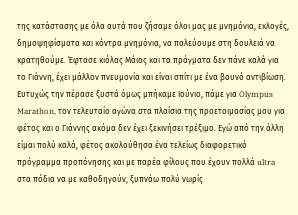της κατάστασης με όλα αυτά που ζήσαμε όλοι μας με μνημόνια, εκλογές, δημοψηφίσματα και κόντρα μνημόνια, να παλεύουμε στη δουλειά να κρατηθούμε. Έφτασε κιόλας Μάιος και τα πράγματα δεν πάνε καλά για το Γιάννη, έχει μάλλον πνευμονία και είναι σπίτι με ένα βουνό αντιβίωση.
Ευτυχώς την πέρασε ξυστά όμως μπήκαμε Ιούνιο, πάμε για Olympus Marathon, τον τελευταίο αγώνα στα πλαίσια της προετοιμασίας μου για φέτος και ο Γιάννης ακόμα δεν έχει ξεκινήσει τρέξιμο. Εγώ από την άλλη είμαι πολύ καλά, φέτος ακολούθησα ένα τελείως διαφορετικό πρόγραμμα προπόνησης και με παρέα φίλους που έχουν πολλά ultra στα πόδια να με καθοδηγούν, ξυπνάω πολύ νωρίς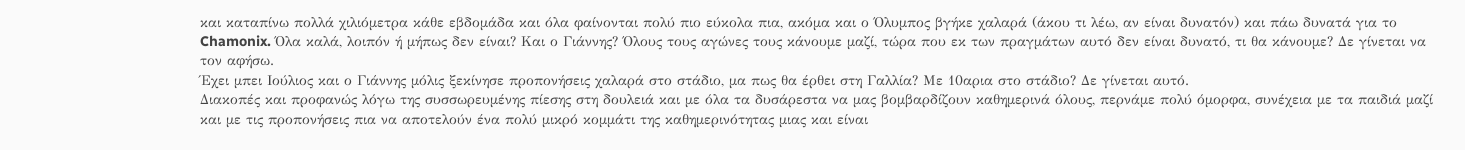και καταπίνω πολλά χιλιόμετρα κάθε εβδομάδα και όλα φαίνονται πολύ πιο εύκολα πια, ακόμα και ο Όλυμπος βγήκε χαλαρά (άκου τι λέω, αν είναι δυνατόν) και πάω δυνατά για το Chamonix. Όλα καλά, λοιπόν ή μήπως δεν είναι? Και ο Γιάννης? Όλους τους αγώνες τους κάνουμε μαζί, τώρα που εκ των πραγμάτων αυτό δεν είναι δυνατό, τι θα κάνουμε? Δε γίνεται να τον αφήσω.
Έχει μπει Ιούλιος και ο Γιάννης μόλις ξεκίνησε προπονήσεις χαλαρά στο στάδιο, μα πως θα έρθει στη Γαλλία? Με 10αρια στο στάδιο? Δε γίνεται αυτό.
Διακοπές και προφανώς λόγω της συσσωρευμένης πίεσης στη δουλειά και με όλα τα δυσάρεστα να μας βομβαρδίζουν καθημερινά όλους, περνάμε πολύ όμορφα, συνέχεια με τα παιδιά μαζί και με τις προπονήσεις πια να αποτελούν ένα πολύ μικρό κομμάτι της καθημερινότητας μιας και είναι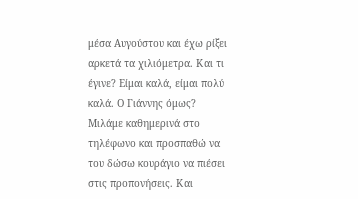μέσα Αυγούστου και έχω ρίξει αρκετά τα χιλιόμετρα. Και τι έγινε? Είμαι καλά, είμαι πολύ καλά. Ο Γιάννης όμως? Μιλάμε καθημερινά στο τηλέφωνο και προσπαθώ να του δώσω κουράγιο να πιέσει στις προπονήσεις. Και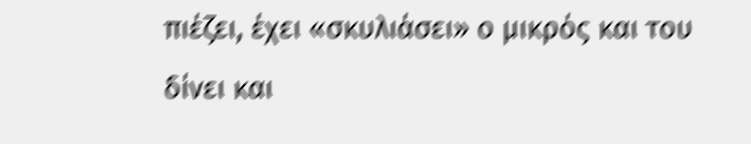πιέζει, έχει «σκυλιάσει» ο μικρός και του δίνει και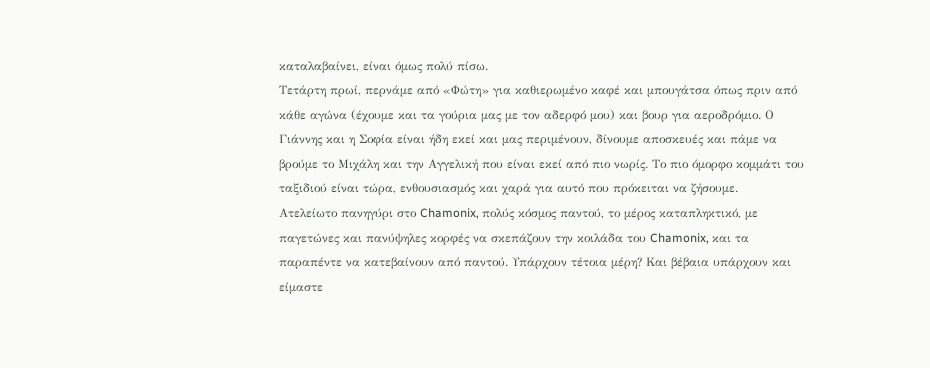καταλαβαίνει, είναι όμως πολύ πίσω.
Τετάρτη πρωί, περνάμε από «Φώτη» για καθιερωμένο καφέ και μπουγάτσα όπως πριν από κάθε αγώνα (έχουμε και τα γούρια μας με τον αδερφό μου) και βουρ για αεροδρόμιο. Ο Γιάννης και η Σοφία είναι ήδη εκεί και μας περιμένουν, δίνουμε αποσκευές και πάμε να βρούμε το Μιχάλη και την Αγγελική που είναι εκεί από πιο νωρίς. Το πιο όμορφο κομμάτι του ταξιδιού είναι τώρα, ενθουσιασμός και χαρά για αυτό που πρόκειται να ζήσουμε.
Ατελείωτο πανηγύρι στο Chamonix, πολύς κόσμος παντού, το μέρος καταπληκτικό, με παγετώνες και πανύψηλες κορφές να σκεπάζουν την κοιλάδα του Chamonix, και τα παραπέντε να κατεβαίνουν από παντού. Υπάρχουν τέτοια μέρη? Και βέβαια υπάρχουν και είμαστε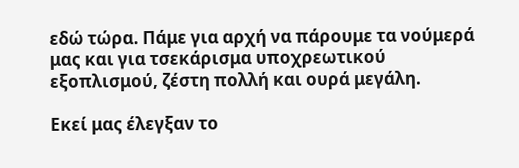εδώ τώρα. Πάμε για αρχή να πάρουμε τα νούμερά μας και για τσεκάρισμα υποχρεωτικού εξοπλισμού, ζέστη πολλή και ουρά μεγάλη.

Εκεί μας έλεγξαν το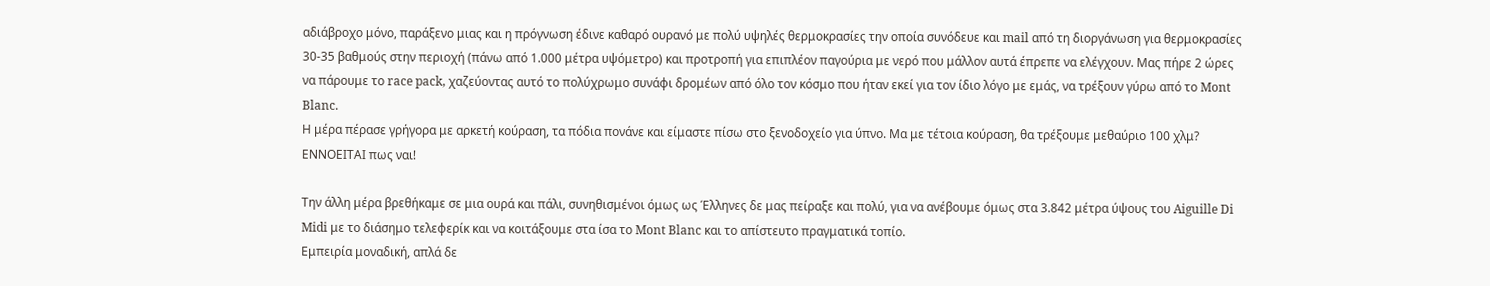αδιάβροχο μόνο, παράξενο μιας και η πρόγνωση έδινε καθαρό ουρανό με πολύ υψηλές θερμοκρασίες την οποία συνόδευε και mail από τη διοργάνωση για θερμοκρασίες 30-35 βαθμούς στην περιοχή (πάνω από 1.000 μέτρα υψόμετρο) και προτροπή για επιπλέον παγούρια με νερό που μάλλον αυτά έπρεπε να ελέγχουν. Μας πήρε 2 ώρες να πάρουμε το race pack, χαζεύοντας αυτό το πολύχρωμο συνάφι δρομέων από όλο τον κόσμο που ήταν εκεί για τον ίδιο λόγο με εμάς, να τρέξουν γύρω από το Mont Blanc.
Η μέρα πέρασε γρήγορα με αρκετή κούραση, τα πόδια πονάνε και είμαστε πίσω στο ξενοδοχείο για ύπνο. Μα με τέτοια κούραση, θα τρέξουμε μεθαύριο 100 χλμ? ΕΝΝΟΕΙΤΑΙ πως ναι!

Την άλλη μέρα βρεθήκαμε σε μια ουρά και πάλι, συνηθισμένοι όμως ως Έλληνες δε μας πείραξε και πολύ, για να ανέβουμε όμως στα 3.842 μέτρα ύψους του Aiguille Di Midi με το διάσημο τελεφερίκ και να κοιτάξουμε στα ίσα το Mont Blanc και το απίστευτο πραγματικά τοπίο.
Εμπειρία μοναδική, απλά δε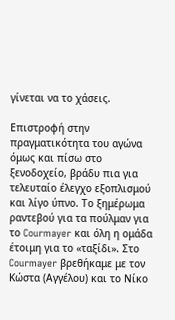γίνεται να το χάσεις.

Επιστροφή στην πραγματικότητα του αγώνα όμως και πίσω στο ξενοδοχείο, βράδυ πια για τελευταίο έλεγχο εξοπλισμού και λίγο ύπνο. Το ξημέρωμα ραντεβού για τα πούλμαν για το Courmayer και όλη η ομάδα έτοιμη για το «ταξίδι». Στο Courmayer βρεθήκαμε με τον Κώστα (Αγγέλου) και το Νίκο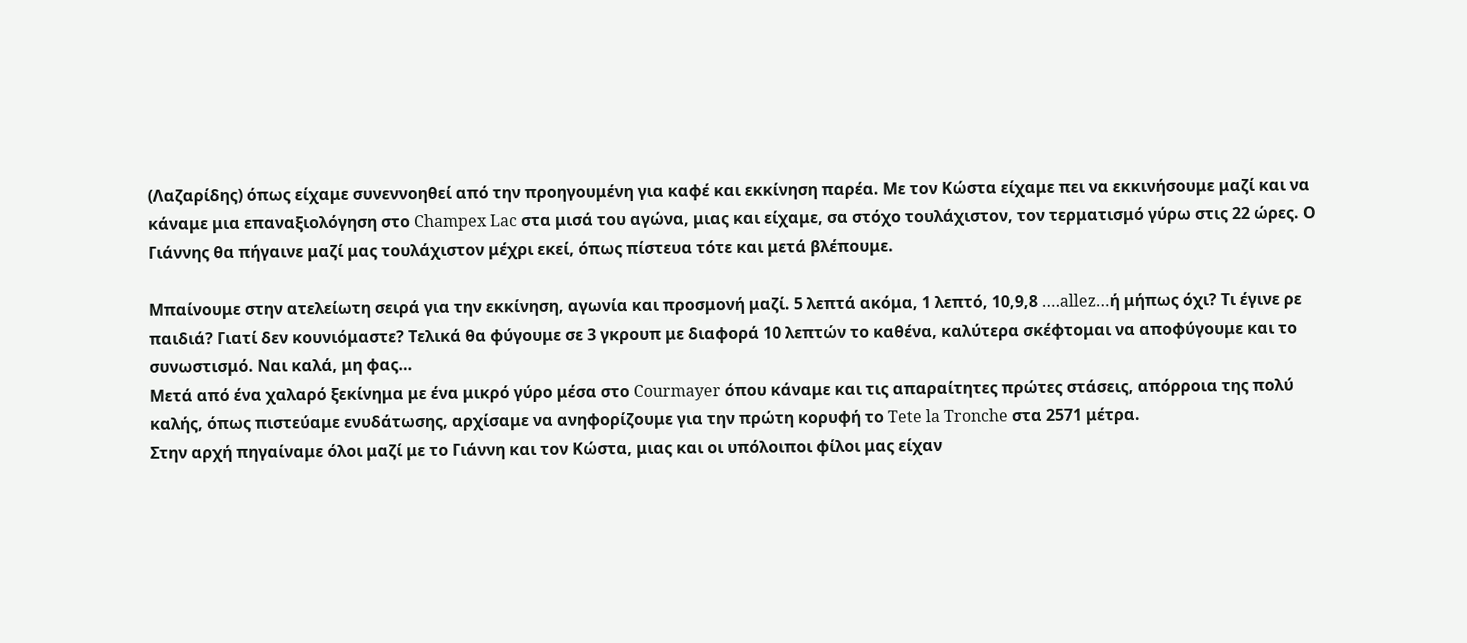(Λαζαρίδης) όπως είχαμε συνεννοηθεί από την προηγουμένη για καφέ και εκκίνηση παρέα. Με τον Κώστα είχαμε πει να εκκινήσουμε μαζί και να κάναμε μια επαναξιολόγηση στο Champex Lac στα μισά του αγώνα, μιας και είχαμε, σα στόχο τουλάχιστον, τον τερματισμό γύρω στις 22 ώρες. Ο Γιάννης θα πήγαινε μαζί μας τουλάχιστον μέχρι εκεί, όπως πίστευα τότε και μετά βλέπουμε.

Μπαίνουμε στην ατελείωτη σειρά για την εκκίνηση, αγωνία και προσμονή μαζί. 5 λεπτά ακόμα, 1 λεπτό, 10,9,8 ….allez…ή μήπως όχι? Τι έγινε ρε παιδιά? Γιατί δεν κουνιόμαστε? Τελικά θα φύγουμε σε 3 γκρουπ με διαφορά 10 λεπτών το καθένα, καλύτερα σκέφτομαι να αποφύγουμε και το συνωστισμό. Ναι καλά, μη φας…
Μετά από ένα χαλαρό ξεκίνημα με ένα μικρό γύρο μέσα στο Courmayer όπου κάναμε και τις απαραίτητες πρώτες στάσεις, απόρροια της πολύ καλής, όπως πιστεύαμε ενυδάτωσης, αρχίσαμε να ανηφορίζουμε για την πρώτη κορυφή το Tete la Tronche στα 2571 μέτρα.
Στην αρχή πηγαίναμε όλοι μαζί με το Γιάννη και τον Κώστα, μιας και οι υπόλοιποι φίλοι μας είχαν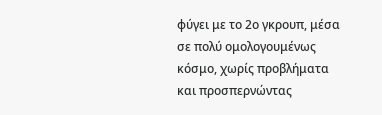φύγει με το 2ο γκρουπ, μέσα σε πολύ ομολογουμένως κόσμο, χωρίς προβλήματα και προσπερνώντας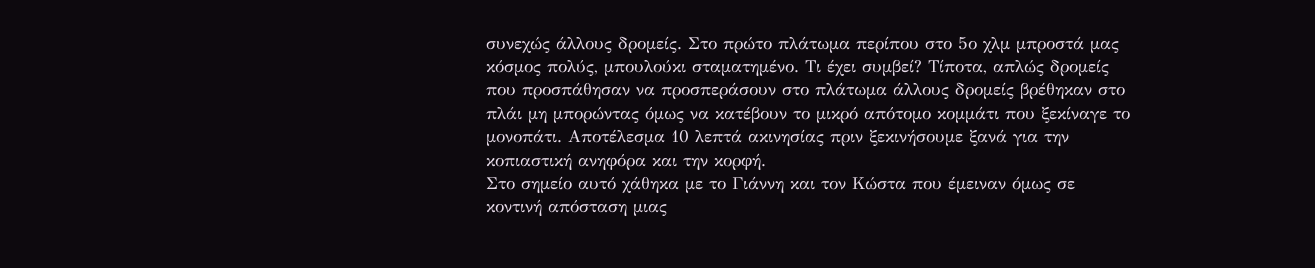συνεχώς άλλους δρομείς. Στο πρώτο πλάτωμα περίπου στο 5ο χλμ μπροστά μας κόσμος πολύς, μπουλούκι σταματημένο. Τι έχει συμβεί? Τίποτα, απλώς δρομείς που προσπάθησαν να προσπεράσουν στο πλάτωμα άλλους δρομείς βρέθηκαν στο πλάι μη μπορώντας όμως να κατέβουν το μικρό απότομο κομμάτι που ξεκίναγε το μονοπάτι. Αποτέλεσμα 10 λεπτά ακινησίας πριν ξεκινήσουμε ξανά για την κοπιαστική ανηφόρα και την κορφή.
Στο σημείο αυτό χάθηκα με το Γιάννη και τον Κώστα που έμειναν όμως σε κοντινή απόσταση μιας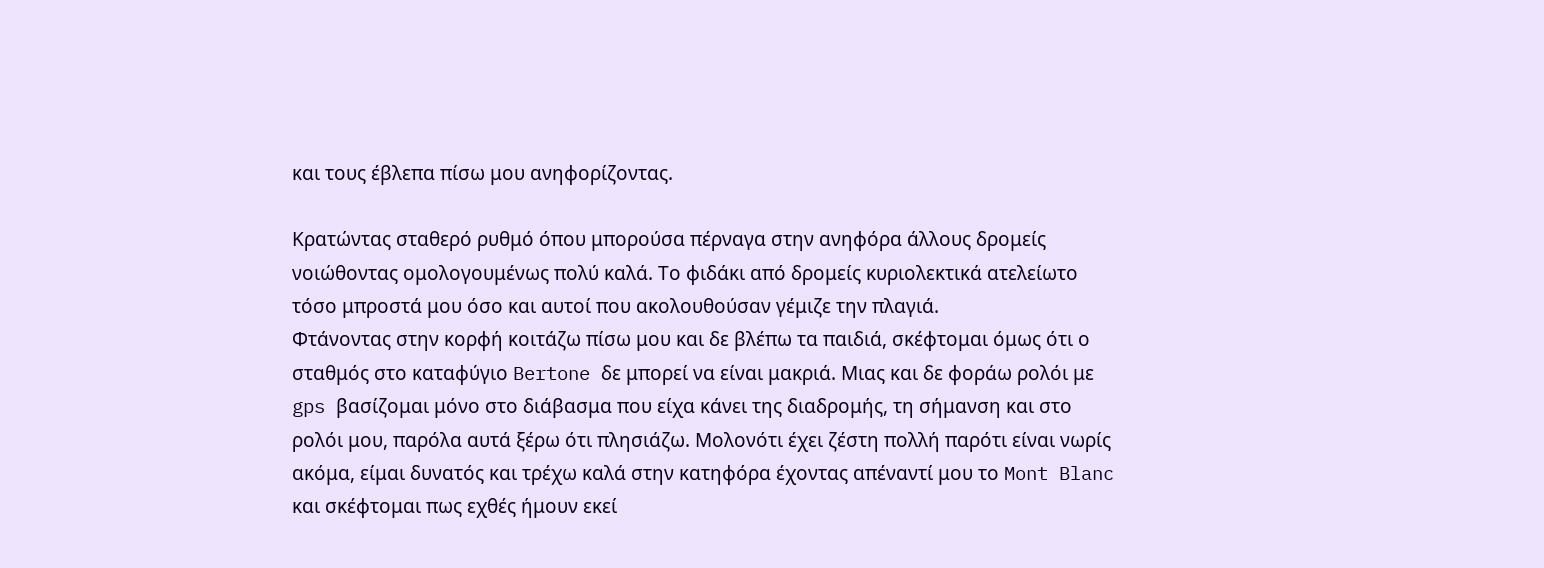και τους έβλεπα πίσω μου ανηφορίζοντας.

Κρατώντας σταθερό ρυθμό όπου μπορούσα πέρναγα στην ανηφόρα άλλους δρομείς νοιώθοντας ομολογουμένως πολύ καλά. Το φιδάκι από δρομείς κυριολεκτικά ατελείωτο τόσο μπροστά μου όσο και αυτοί που ακολουθούσαν γέμιζε την πλαγιά.
Φτάνοντας στην κορφή κοιτάζω πίσω μου και δε βλέπω τα παιδιά, σκέφτομαι όμως ότι ο σταθμός στο καταφύγιο Bertone δε μπορεί να είναι μακριά. Μιας και δε φοράω ρολόι με gps βασίζομαι μόνο στο διάβασμα που είχα κάνει της διαδρομής, τη σήμανση και στο ρολόι μου, παρόλα αυτά ξέρω ότι πλησιάζω. Μολονότι έχει ζέστη πολλή παρότι είναι νωρίς ακόμα, είμαι δυνατός και τρέχω καλά στην κατηφόρα έχοντας απέναντί μου το Mont Blanc και σκέφτομαι πως εχθές ήμουν εκεί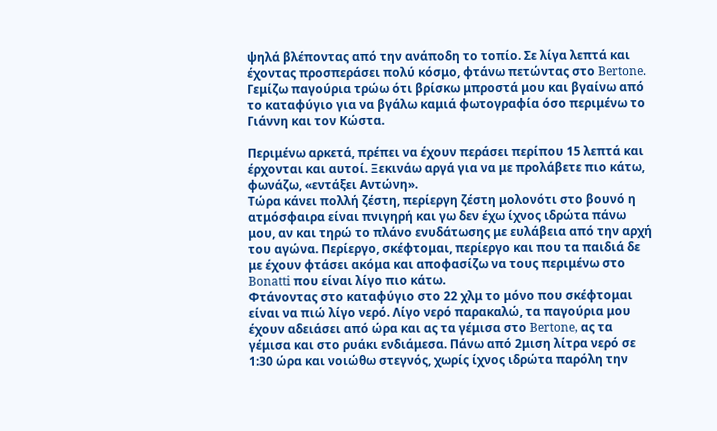ψηλά βλέποντας από την ανάποδη το τοπίο. Σε λίγα λεπτά και έχοντας προσπεράσει πολύ κόσμο, φτάνω πετώντας στο Bertone. Γεμίζω παγούρια τρώω ότι βρίσκω μπροστά μου και βγαίνω από το καταφύγιο για να βγάλω καμιά φωτογραφία όσο περιμένω το Γιάννη και τον Κώστα.

Περιμένω αρκετά, πρέπει να έχουν περάσει περίπου 15 λεπτά και έρχονται και αυτοί. Ξεκινάω αργά για να με προλάβετε πιο κάτω, φωνάζω, «εντάξει Αντώνη».
Τώρα κάνει πολλή ζέστη, περίεργη ζέστη μολονότι στο βουνό η ατμόσφαιρα είναι πνιγηρή και γω δεν έχω ίχνος ιδρώτα πάνω μου, αν και τηρώ το πλάνο ενυδάτωσης με ευλάβεια από την αρχή του αγώνα. Περίεργο, σκέφτομαι, περίεργο και που τα παιδιά δε με έχουν φτάσει ακόμα και αποφασίζω να τους περιμένω στο Bonatti που είναι λίγο πιο κάτω.
Φτάνοντας στο καταφύγιο στο 22 χλμ το μόνο που σκέφτομαι είναι να πιώ λίγο νερό. Λίγο νερό παρακαλώ, τα παγούρια μου έχουν αδειάσει από ώρα και ας τα γέμισα στο Bertone, ας τα γέμισα και στο ρυάκι ενδιάμεσα. Πάνω από 2μιση λίτρα νερό σε 1:30 ώρα και νοιώθω στεγνός, χωρίς ίχνος ιδρώτα παρόλη την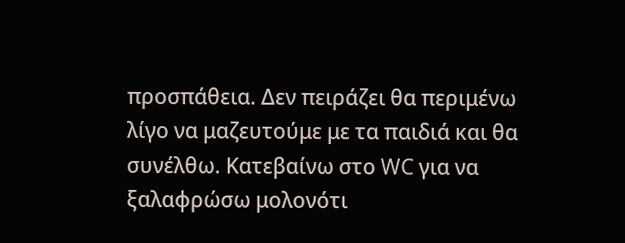προσπάθεια. Δεν πειράζει θα περιμένω λίγο να μαζευτούμε με τα παιδιά και θα συνέλθω. Κατεβαίνω στο WC για να ξαλαφρώσω μολονότι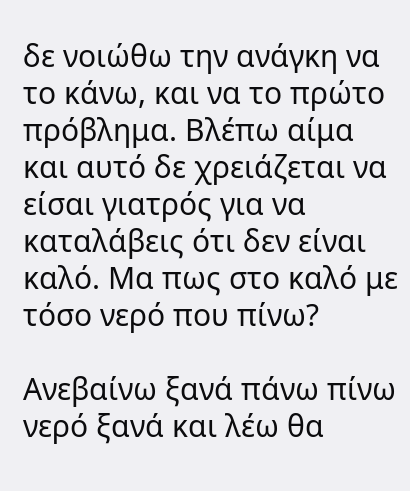δε νοιώθω την ανάγκη να το κάνω, και να το πρώτο πρόβλημα. Βλέπω αίμα και αυτό δε χρειάζεται να είσαι γιατρός για να καταλάβεις ότι δεν είναι καλό. Μα πως στο καλό με τόσο νερό που πίνω?

Ανεβαίνω ξανά πάνω πίνω νερό ξανά και λέω θα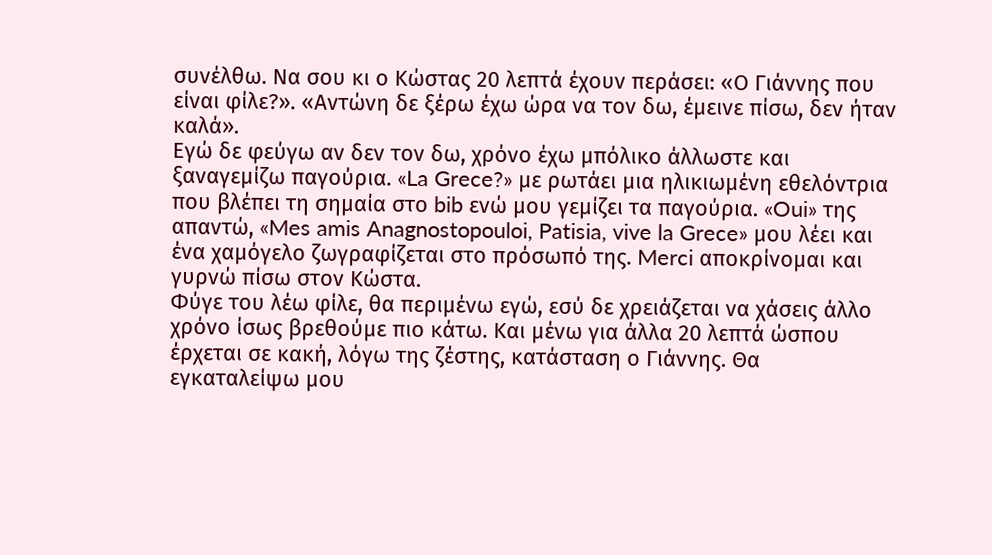συνέλθω. Να σου κι ο Κώστας 20 λεπτά έχουν περάσει: «Ο Γιάννης που είναι φίλε?». «Αντώνη δε ξέρω έχω ώρα να τον δω, έμεινε πίσω, δεν ήταν καλά».
Εγώ δε φεύγω αν δεν τον δω, χρόνο έχω μπόλικο άλλωστε και ξαναγεμίζω παγούρια. «La Grece?» με ρωτάει μια ηλικιωμένη εθελόντρια που βλέπει τη σημαία στο bib ενώ μου γεμίζει τα παγούρια. «Oui» της απαντώ, «Mes amis Anagnostopouloi, Patisia, vive la Grece» μου λέει και ένα χαμόγελο ζωγραφίζεται στο πρόσωπό της. Merci αποκρίνομαι και γυρνώ πίσω στον Κώστα.
Φύγε του λέω φίλε, θα περιμένω εγώ, εσύ δε χρειάζεται να χάσεις άλλο χρόνο ίσως βρεθούμε πιο κάτω. Και μένω για άλλα 20 λεπτά ώσπου έρχεται σε κακή, λόγω της ζέστης, κατάσταση ο Γιάννης. Θα εγκαταλείψω μου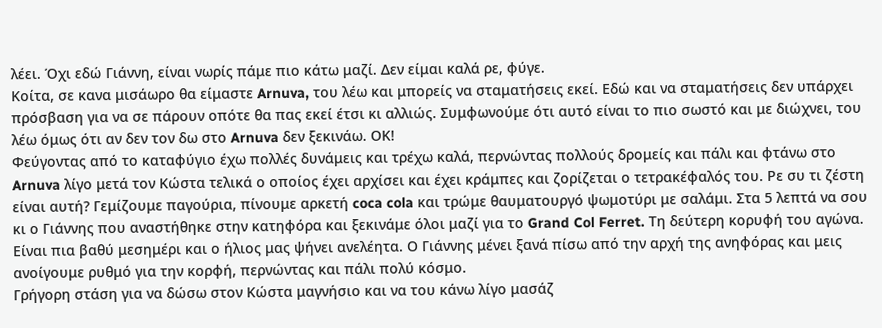λέει. Όχι εδώ Γιάννη, είναι νωρίς πάμε πιο κάτω μαζί. Δεν είμαι καλά ρε, φύγε.
Κοίτα, σε κανα μισάωρο θα είμαστε Arnuva, του λέω και μπορείς να σταματήσεις εκεί. Εδώ και να σταματήσεις δεν υπάρχει πρόσβαση για να σε πάρουν οπότε θα πας εκεί έτσι κι αλλιώς. Συμφωνούμε ότι αυτό είναι το πιο σωστό και με διώχνει, του λέω όμως ότι αν δεν τον δω στο Arnuva δεν ξεκινάω. ΟΚ!
Φεύγοντας από το καταφύγιο έχω πολλές δυνάμεις και τρέχω καλά, περνώντας πολλούς δρομείς και πάλι και φτάνω στο Arnuva λίγο μετά τον Κώστα τελικά ο οποίος έχει αρχίσει και έχει κράμπες και ζορίζεται ο τετρακέφαλός του. Ρε συ τι ζέστη είναι αυτή? Γεμίζουμε παγούρια, πίνουμε αρκετή coca cola και τρώμε θαυματουργό ψωμοτύρι με σαλάμι. Στα 5 λεπτά να σου κι ο Γιάννης που αναστήθηκε στην κατηφόρα και ξεκινάμε όλοι μαζί για το Grand Col Ferret. Τη δεύτερη κορυφή του αγώνα.
Είναι πια βαθύ μεσημέρι και ο ήλιος μας ψήνει ανελέητα. Ο Γιάννης μένει ξανά πίσω από την αρχή της ανηφόρας και μεις ανοίγουμε ρυθμό για την κορφή, περνώντας και πάλι πολύ κόσμο.
Γρήγορη στάση για να δώσω στον Κώστα μαγνήσιο και να του κάνω λίγο μασάζ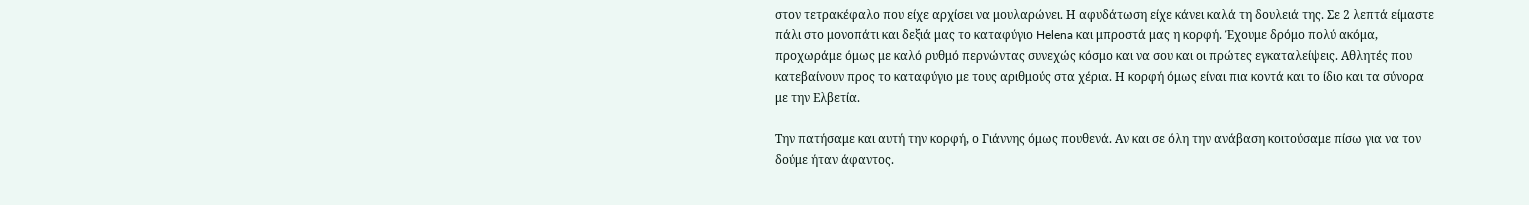στον τετρακέφαλο που είχε αρχίσει να μουλαρώνει. Η αφυδάτωση είχε κάνει καλά τη δουλειά της. Σε 2 λεπτά είμαστε πάλι στο μονοπάτι και δεξιά μας το καταφύγιο Helena και μπροστά μας η κορφή. Έχουμε δρόμο πολύ ακόμα, προχωράμε όμως με καλό ρυθμό περνώντας συνεχώς κόσμο και να σου και οι πρώτες εγκαταλείψεις. Αθλητές που κατεβαίνουν προς το καταφύγιο με τους αριθμούς στα χέρια. Η κορφή όμως είναι πια κοντά και το ίδιο και τα σύνορα με την Ελβετία.

Την πατήσαμε και αυτή την κορφή, ο Γιάννης όμως πουθενά. Αν και σε όλη την ανάβαση κοιτούσαμε πίσω για να τον δούμε ήταν άφαντος.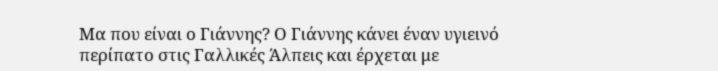Μα που είναι ο Γιάννης? Ο Γιάννης κάνει έναν υγιεινό περίπατο στις Γαλλικές Άλπεις και έρχεται με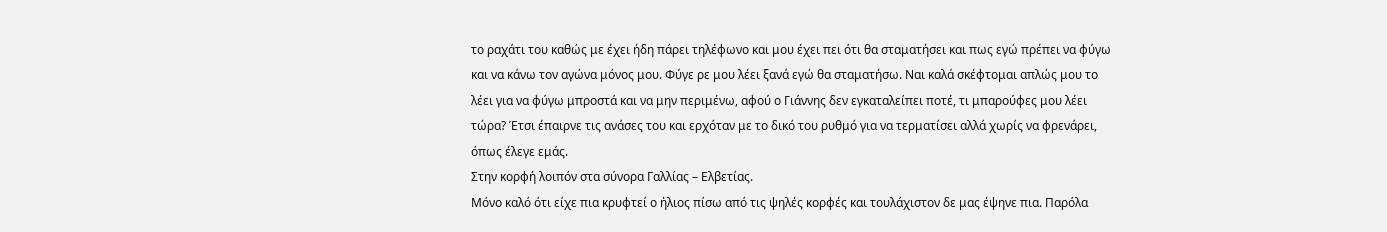το ραχάτι του καθώς με έχει ήδη πάρει τηλέφωνο και μου έχει πει ότι θα σταματήσει και πως εγώ πρέπει να φύγω και να κάνω τον αγώνα μόνος μου. Φύγε ρε μου λέει ξανά εγώ θα σταματήσω. Ναι καλά σκέφτομαι απλώς μου το λέει για να φύγω μπροστά και να μην περιμένω, αφού ο Γιάννης δεν εγκαταλείπει ποτέ, τι μπαρούφες μου λέει τώρα? Έτσι έπαιρνε τις ανάσες του και ερχόταν με το δικό του ρυθμό για να τερματίσει αλλά χωρίς να φρενάρει, όπως έλεγε εμάς.
Στην κορφή λοιπόν στα σύνορα Γαλλίας – Ελβετίας.
Μόνο καλό ότι είχε πια κρυφτεί ο ήλιος πίσω από τις ψηλές κορφές και τουλάχιστον δε μας έψηνε πια. Παρόλα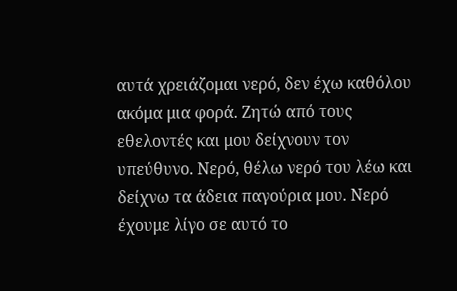αυτά χρειάζομαι νερό, δεν έχω καθόλου ακόμα μια φορά. Ζητώ από τους εθελοντές και μου δείχνουν τον υπεύθυνο. Νερό, θέλω νερό του λέω και δείχνω τα άδεια παγούρια μου. Νερό έχουμε λίγο σε αυτό το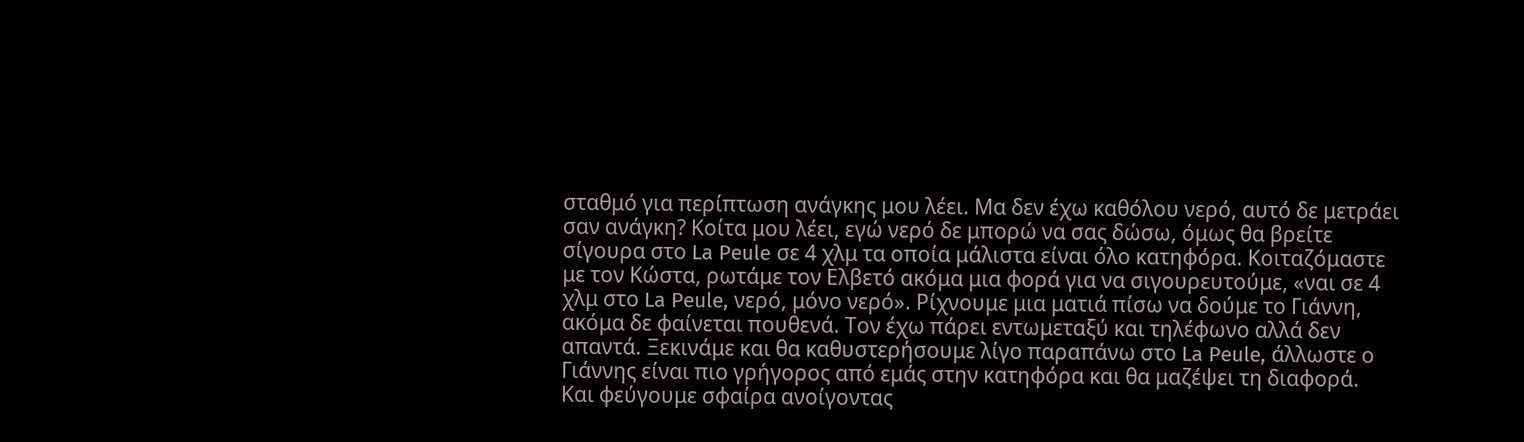σταθμό για περίπτωση ανάγκης μου λέει. Μα δεν έχω καθόλου νερό, αυτό δε μετράει σαν ανάγκη? Κοίτα μου λέει, εγώ νερό δε μπορώ να σας δώσω, όμως θα βρείτε σίγουρα στο La Peule σε 4 χλμ τα οποία μάλιστα είναι όλο κατηφόρα. Κοιταζόμαστε με τον Κώστα, ρωτάμε τον Ελβετό ακόμα μια φορά για να σιγουρευτούμε, «ναι σε 4 χλμ στο La Peule, νερό, μόνο νερό». Ρίχνουμε μια ματιά πίσω να δούμε το Γιάννη, ακόμα δε φαίνεται πουθενά. Τον έχω πάρει εντωμεταξύ και τηλέφωνο αλλά δεν απαντά. Ξεκινάμε και θα καθυστερήσουμε λίγο παραπάνω στο La Peule, άλλωστε ο Γιάννης είναι πιο γρήγορος από εμάς στην κατηφόρα και θα μαζέψει τη διαφορά.
Και φεύγουμε σφαίρα ανοίγοντας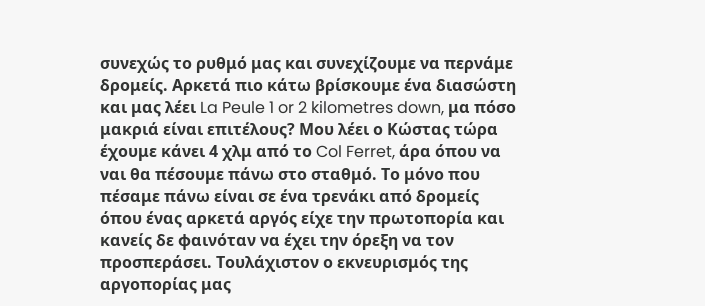συνεχώς το ρυθμό μας και συνεχίζουμε να περνάμε δρομείς. Αρκετά πιο κάτω βρίσκουμε ένα διασώστη και μας λέει La Peule 1 or 2 kilometres down, μα πόσο μακριά είναι επιτέλους? Μου λέει ο Κώστας τώρα έχουμε κάνει 4 χλμ από το Col Ferret, άρα όπου να ναι θα πέσουμε πάνω στο σταθμό. Το μόνο που πέσαμε πάνω είναι σε ένα τρενάκι από δρομείς όπου ένας αρκετά αργός είχε την πρωτοπορία και κανείς δε φαινόταν να έχει την όρεξη να τον προσπεράσει. Τουλάχιστον ο εκνευρισμός της αργοπορίας μας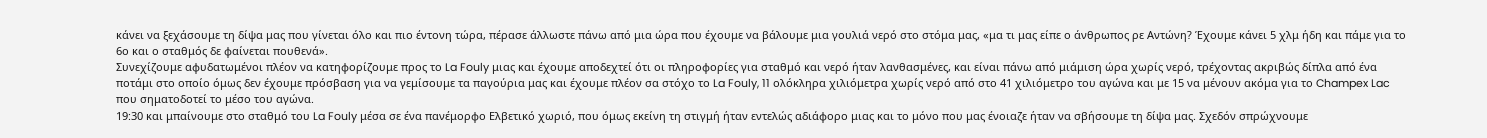κάνει να ξεχάσουμε τη δίψα μας που γίνεται όλο και πιο έντονη τώρα, πέρασε άλλωστε πάνω από μια ώρα που έχουμε να βάλουμε μια γουλιά νερό στο στόμα μας, «μα τι μας είπε ο άνθρωπος ρε Αντώνη? Έχουμε κάνει 5 χλμ ήδη και πάμε για το 6ο και ο σταθμός δε φαίνεται πουθενά».
Συνεχίζουμε αφυδατωμένοι πλέον να κατηφορίζουμε προς το La Fouly μιας και έχουμε αποδεχτεί ότι οι πληροφορίες για σταθμό και νερό ήταν λανθασμένες, και είναι πάνω από μιάμιση ώρα χωρίς νερό, τρέχοντας ακριβώς δίπλα από ένα ποτάμι στο οποίο όμως δεν έχουμε πρόσβαση για να γεμίσουμε τα παγούρια μας και έχουμε πλέον σα στόχο το La Fouly, 11 ολόκληρα χιλιόμετρα χωρίς νερό από στο 41 χιλιόμετρο του αγώνα και με 15 να μένουν ακόμα για το Champex Lac που σηματοδοτεί το μέσο του αγώνα.
19:30 και μπαίνουμε στο σταθμό του La Fouly μέσα σε ένα πανέμορφο Ελβετικό χωριό, που όμως εκείνη τη στιγμή ήταν εντελώς αδιάφορο μιας και το μόνο που μας ένοιαζε ήταν να σβήσουμε τη δίψα μας. Σχεδόν σπρώχνουμε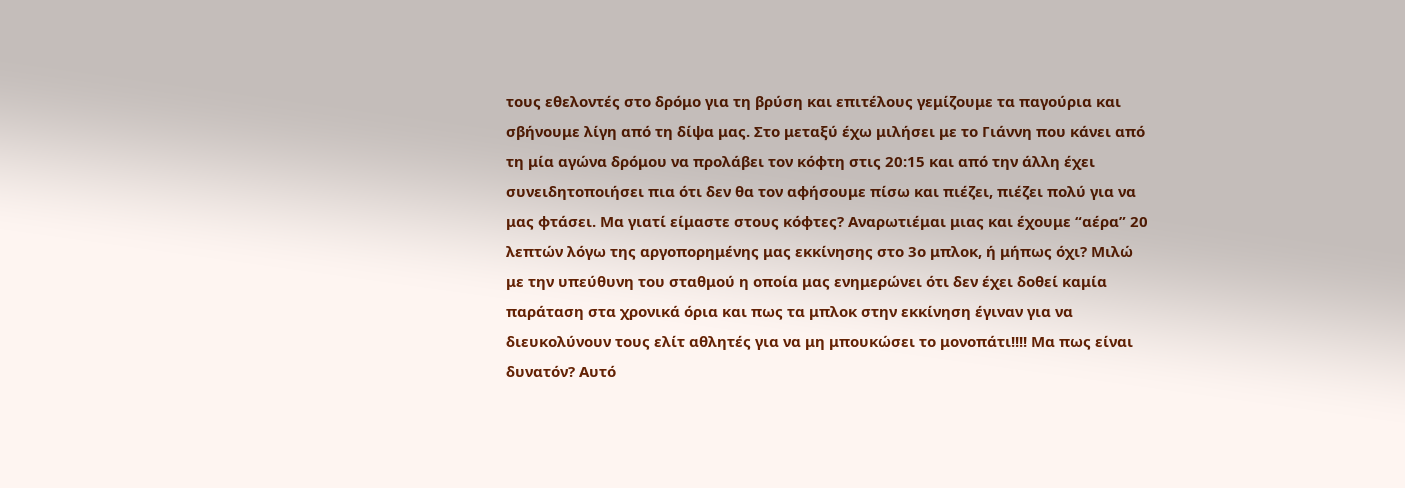τους εθελοντές στο δρόμο για τη βρύση και επιτέλους γεμίζουμε τα παγούρια και σβήνουμε λίγη από τη δίψα μας. Στο μεταξύ έχω μιλήσει με το Γιάννη που κάνει από τη μία αγώνα δρόμου να προλάβει τον κόφτη στις 20:15 και από την άλλη έχει συνειδητοποιήσει πια ότι δεν θα τον αφήσουμε πίσω και πιέζει, πιέζει πολύ για να μας φτάσει. Μα γιατί είμαστε στους κόφτες? Αναρωτιέμαι μιας και έχουμε “αέρα” 20 λεπτών λόγω της αργοπορημένης μας εκκίνησης στο 3ο μπλοκ, ή μήπως όχι? Μιλώ με την υπεύθυνη του σταθμού η οποία μας ενημερώνει ότι δεν έχει δοθεί καμία παράταση στα χρονικά όρια και πως τα μπλοκ στην εκκίνηση έγιναν για να διευκολύνουν τους ελίτ αθλητές για να μη μπουκώσει το μονοπάτι!!!! Μα πως είναι δυνατόν? Αυτό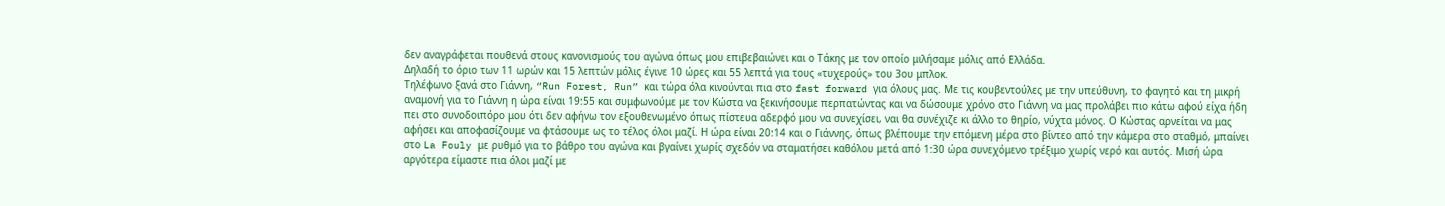δεν αναγράφεται πουθενά στους κανονισμούς του αγώνα όπως μου επιβεβαιώνει και ο Τάκης με τον οποίο μιλήσαμε μόλις από Ελλάδα.
Δηλαδή το όριο των 11 ωρών και 15 λεπτών μόλις έγινε 10 ώρες και 55 λεπτά για τους «τυχερούς» του 3ου μπλοκ.
Τηλέφωνο ξανά στο Γιάννη, “Run Forest, Run” και τώρα όλα κινούνται πια στο fast forward για όλους μας. Με τις κουβεντούλες με την υπεύθυνη, το φαγητό και τη μικρή αναμονή για το Γιάννη η ώρα είναι 19:55 και συμφωνούμε με τον Κώστα να ξεκινήσουμε περπατώντας και να δώσουμε χρόνο στο Γιάννη να μας προλάβει πιο κάτω αφού είχα ήδη πει στο συνοδοιπόρο μου ότι δεν αφήνω τον εξουθενωμένο όπως πίστευα αδερφό μου να συνεχίσει, ναι θα συνέχιζε κι άλλο το θηρίο, νύχτα μόνος. Ο Κώστας αρνείται να μας αφήσει και αποφασίζουμε να φτάσουμε ως το τέλος όλοι μαζί. Η ώρα είναι 20:14 και ο Γιάννης, όπως βλέπουμε την επόμενη μέρα στο βίντεο από την κάμερα στο σταθμό, μπαίνει στο La Fouly με ρυθμό για το βάθρο του αγώνα και βγαίνει χωρίς σχεδόν να σταματήσει καθόλου μετά από 1:30 ώρα συνεχόμενο τρέξιμο χωρίς νερό και αυτός. Μισή ώρα αργότερα είμαστε πια όλοι μαζί με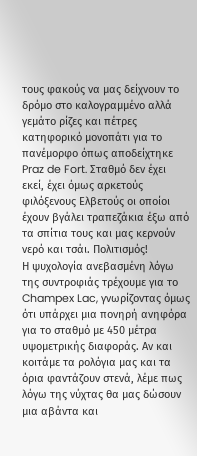τους φακούς να μας δείχνουν το δρόμο στο καλογραμμένο αλλά γεμάτο ρίζες και πέτρες κατηφορικό μονοπάτι για το πανέμορφο όπως αποδείχτηκε Praz de Fort. Σταθμό δεν έχει εκεί, έχει όμως αρκετούς φιλόξενους Ελβετούς οι οποίοι έχουν βγάλει τραπεζάκια έξω από τα σπίτια τους και μας κερνούν νερό και τσάι. Πολιτισμός!
Η ψυχολογία ανεβασμένη λόγω της συντροφιάς τρέχουμε για το Champex Lac, γνωρίζοντας όμως ότι υπάρχει μια πονηρή ανηφόρα για το σταθμό με 450 μέτρα υψομετρικής διαφοράς. Αν και κοιτάμε τα ρολόγια μας και τα όρια φαντάζουν στενά, λέμε πως λόγω της νύχτας θα μας δώσουν μια αβάντα και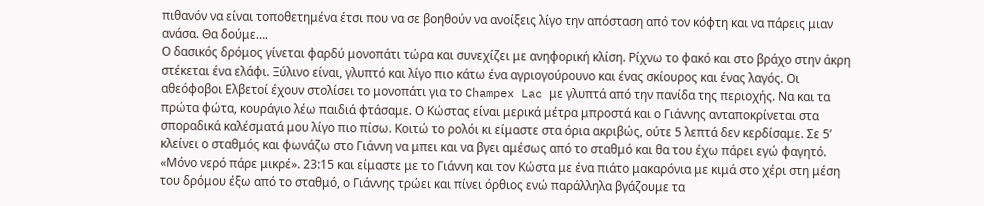πιθανόν να είναι τοποθετημένα έτσι που να σε βοηθούν να ανοίξεις λίγο την απόσταση από τον κόφτη και να πάρεις μιαν ανάσα. Θα δούμε….
Ο δασικός δρόμος γίνεται φαρδύ μονοπάτι τώρα και συνεχίζει με ανηφορική κλίση. Ρίχνω το φακό και στο βράχο στην άκρη στέκεται ένα ελάφι. Ξύλινο είναι, γλυπτό και λίγο πιο κάτω ένα αγριογούρουνο και ένας σκίουρος και ένας λαγός. Οι αθεόφοβοι Ελβετοί έχουν στολίσει το μονοπάτι για το Champex Lac με γλυπτά από την πανίδα της περιοχής. Να και τα πρώτα φώτα, κουράγιο λέω παιδιά φτάσαμε. Ο Κώστας είναι μερικά μέτρα μπροστά και ο Γιάννης ανταποκρίνεται στα σποραδικά καλέσματά μου λίγο πιο πίσω. Κοιτώ το ρολόι κι είμαστε στα όρια ακριβώς, ούτε 5 λεπτά δεν κερδίσαμε. Σε 5’ κλείνει ο σταθμός και φωνάζω στο Γιάννη να μπει και να βγει αμέσως από το σταθμό και θα του έχω πάρει εγώ φαγητό. «Μόνο νερό πάρε μικρέ». 23:15 και είμαστε με το Γιάννη και τον Κώστα με ένα πιάτο μακαρόνια με κιμά στο χέρι στη μέση του δρόμου έξω από το σταθμό, ο Γιάννης τρώει και πίνει όρθιος ενώ παράλληλα βγάζουμε τα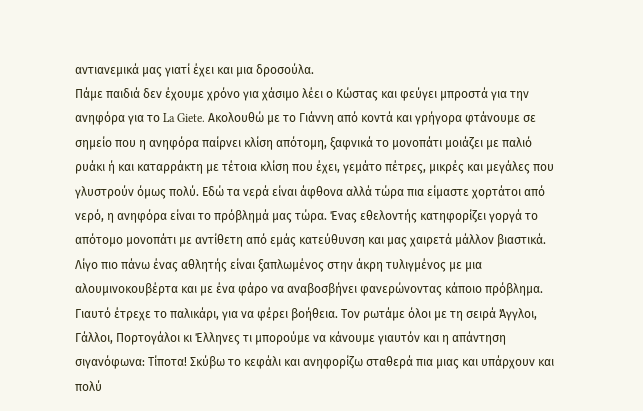αντιανεμικά μας γιατί έχει και μια δροσούλα.
Πάμε παιδιά δεν έχουμε χρόνο για χάσιμο λέει ο Κώστας και φεύγει μπροστά για την ανηφόρα για το La Giete. Ακολουθώ με το Γιάννη από κοντά και γρήγορα φτάνουμε σε σημείο που η ανηφόρα παίρνει κλίση απότομη, ξαφνικά το μονοπάτι μοιάζει με παλιό ρυάκι ή και καταρράκτη με τέτοια κλίση που έχει, γεμάτο πέτρες, μικρές και μεγάλες που γλυστρούν όμως πολύ. Εδώ τα νερά είναι άφθονα αλλά τώρα πια είμαστε χορτάτοι από νερό, η ανηφόρα είναι το πρόβλημά μας τώρα. Ένας εθελοντής κατηφορίζει γοργά το απότομο μονοπάτι με αντίθετη από εμάς κατεύθυνση και μας χαιρετά μάλλον βιαστικά.
Λίγο πιο πάνω ένας αθλητής είναι ξαπλωμένος στην άκρη τυλιγμένος με μια αλουμινοκουβέρτα και με ένα φάρο να αναβοσβήνει φανερώνοντας κάποιο πρόβλημα. Γιαυτό έτρεχε το παλικάρι, για να φέρει βοήθεια. Τον ρωτάμε όλοι με τη σειρά Άγγλοι, Γάλλοι, Πορτογάλοι κι Έλληνες τι μπορούμε να κάνουμε γιαυτόν και η απάντηση σιγανόφωνα: Τίποτα! Σκύβω το κεφάλι και ανηφορίζω σταθερά πια μιας και υπάρχουν και πολύ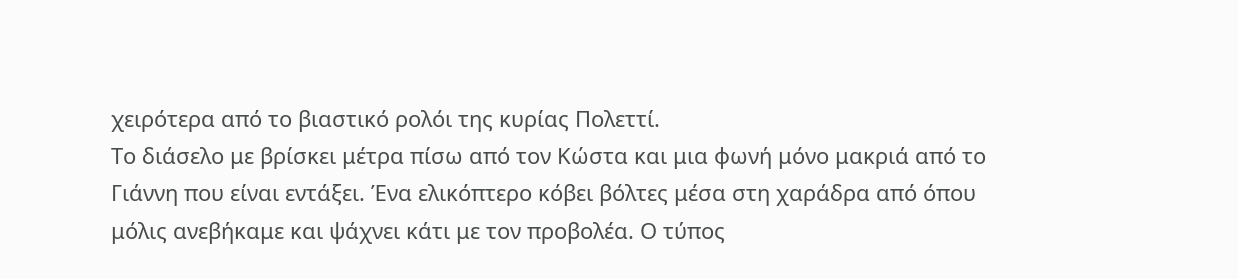χειρότερα από το βιαστικό ρολόι της κυρίας Πολεττί.
Το διάσελο με βρίσκει μέτρα πίσω από τον Κώστα και μια φωνή μόνο μακριά από το Γιάννη που είναι εντάξει. Ένα ελικόπτερο κόβει βόλτες μέσα στη χαράδρα από όπου μόλις ανεβήκαμε και ψάχνει κάτι με τον προβολέα. Ο τύπος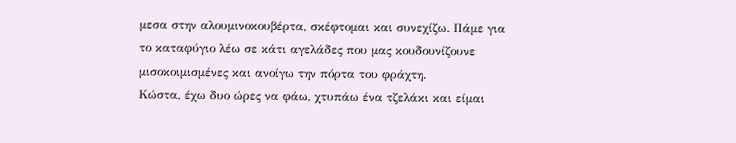μεσα στην αλουμινοκουβέρτα, σκέφτομαι και συνεχίζω. Πάμε για το καταφύγιο λέω σε κάτι αγελάδες που μας κουδουνίζουνε μισοκοιμισμένες και ανοίγω την πόρτα του φράχτη.
Κώστα, έχω δυο ώρες να φάω, χτυπάω ένα τζελάκι και είμαι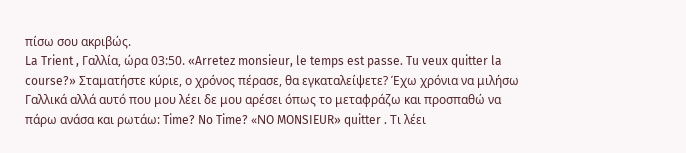πίσω σου ακριβώς.
La Trient , Γαλλία, ώρα 03:50. «Arretez monsieur, le temps est passe. Tu veux quitter la course?» Σταματήστε κύριε, ο χρόνος πέρασε, θα εγκαταλείψετε? Έχω χρόνια να μιλήσω Γαλλικά αλλά αυτό που μου λέει δε μου αρέσει όπως το μεταφράζω και προσπαθώ να πάρω ανάσα και ρωτάω: Time? No Time? «ΝO MONSIEUR» quitter . Τι λέει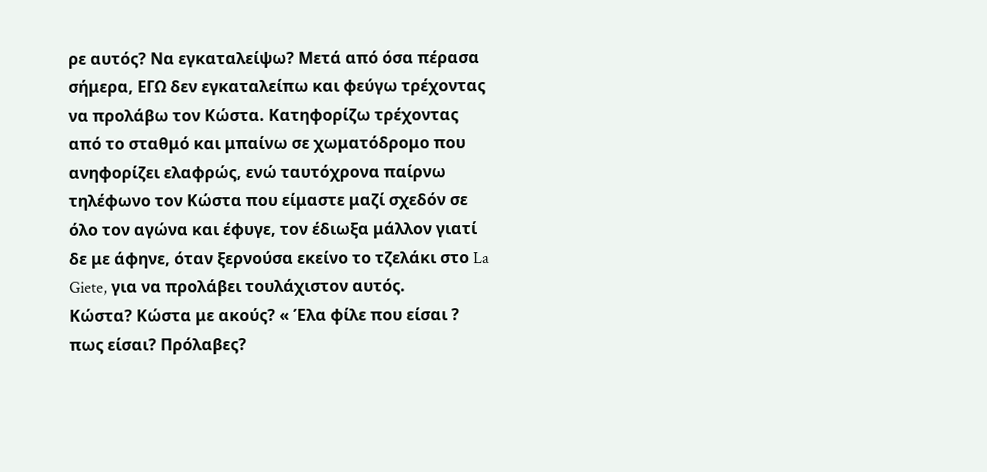ρε αυτός? Να εγκαταλείψω? Μετά από όσα πέρασα σήμερα, ΕΓΩ δεν εγκαταλείπω και φεύγω τρέχοντας να προλάβω τον Κώστα. Κατηφορίζω τρέχοντας από το σταθμό και μπαίνω σε χωματόδρομο που ανηφορίζει ελαφρώς, ενώ ταυτόχρονα παίρνω τηλέφωνο τον Κώστα που είμαστε μαζί σχεδόν σε όλο τον αγώνα και έφυγε, τον έδιωξα μάλλον γιατί δε με άφηνε, όταν ξερνούσα εκείνο το τζελάκι στο La Giete, για να προλάβει τουλάχιστον αυτός.
Κώστα? Κώστα με ακούς? « Έλα φίλε που είσαι ? πως είσαι? Πρόλαβες?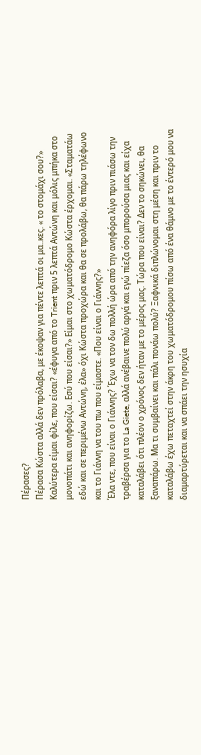Πέρασες?
Πέρασα Κώστα αλλά δεν πρόλαβα, με έκοψαν για πέντε λεπτά οι μα..κες. « το στομάχι σου?» Καλύτερα είμαι φίλε, που είσαι? «έφυγα από το Trient πριν 5 λεπτά Αντώνη και μόλις μπήκα στο μονοπάτι και ανηφορίζω. Εσύ που είσαι?» Είμαι στο χωματόδρομο Κώστα έρχομαι. «Σταματάω εδώ και σε περιμένω Αντώνη, έλα» όχι Κώστα προχώρα και θα σε προλάβω, θα πάρω τηλέφωνο και το Γιάννη να του πω που είμαστε. «Που είναι ο Γιάννης?»
Έλα ντε, που είναι ο Γιάννης? Έχω να τον δω πολλή ώρα από την ανηφόρα λίγο πριν πιάσω την τραβέρσα για το La Giete, αλλά ανέβαινε πολύ αργά και εγώ πίεζα όσο μπορούσα μιας και είχα καταλάβει ότι πλέον ο χρόνος δεν ήταν με το μέρος μας. Τώρα που είναι? Δεν το σηκώνει, θα ξαναπάρω. Μα τι συμβαίνει και πάλι πονάω πολύ? Ξαφνικά διπλώνομαι στη μέση και πριν το καταλάβω έχω πεταχτεί στην άκρη του χωματόδρομου πίσω από ένα θάμνο με το έντερό μου να διαμαρτύρεται και να σπάει την ησυχία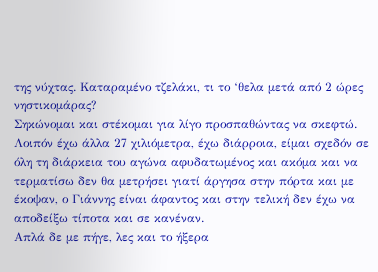της νύχτας. Καταραμένο τζελάκι, τι το ‘θελα μετά από 2 ώρες νηστικομάρας?
Σηκώνομαι και στέκομαι για λίγο προσπαθώντας να σκεφτώ. Λοιπόν έχω άλλα 27 χιλιόμετρα, έχω διάρροια, είμαι σχεδόν σε όλη τη διάρκεια του αγώνα αφυδατωμένος και ακόμα και να τερματίσω δεν θα μετρήσει γιατί άργησα στην πόρτα και με έκοψαν, ο Γιάννης είναι άφαντος και στην τελική δεν έχω να αποδείξω τίποτα και σε κανέναν.
Απλά δε με πήγε, λες και το ήξερα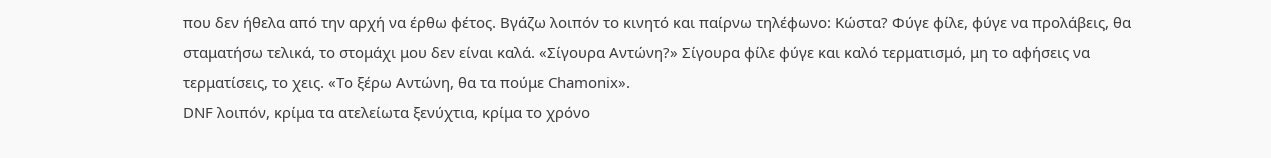που δεν ήθελα από την αρχή να έρθω φέτος. Βγάζω λοιπόν το κινητό και παίρνω τηλέφωνο: Κώστα? Φύγε φίλε, φύγε να προλάβεις, θα σταματήσω τελικά, το στομάχι μου δεν είναι καλά. «Σίγουρα Αντώνη?» Σίγουρα φίλε φύγε και καλό τερματισμό, μη το αφήσεις να τερματίσεις, το χεις. «Το ξέρω Αντώνη, θα τα πούμε Chamonix».
DNF λοιπόν, κρίμα τα ατελείωτα ξενύχτια, κρίμα το χρόνο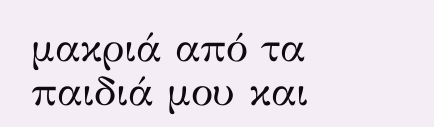μακριά από τα παιδιά μου και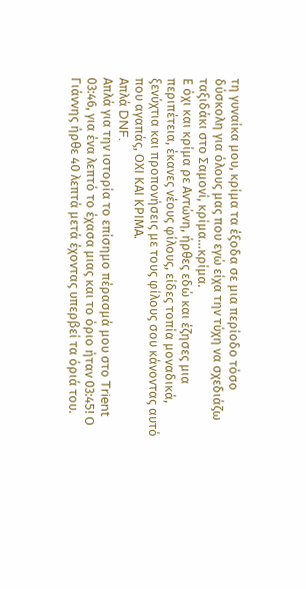τη γυναίκα μου, κρίμα τα έξοδα σε μια περίοδο τόσο δύσκολη για όλους μας που εγώ είχα την τύχη να σχεδιάζω ταξιδάκι στο Σαμονί, κρίμα…κρίμα.
Ε όχι και κρίμα ρε Αντώνη, ήρθες εδώ και έζησες μια περιπέτεια, έκανες νέους φίλους, είδες τοπία μοναδικά, ξενύχτια και προπονήσεις με τους φίλους σου κάνοντας αυτό που αγαπάς, ΟΧΙ ΚΑΙ ΚΡΙΜΑ.
Απλά DNF.
Απλά για την ιστορία το επίσημο πέρασμά μου στο Trient 03:46, για ένα λεπτό το έχασα μιας και το όριο ήταν 03:45! Ο Γιάννης ήρθε 40 λεπτά μετά έχοντας υπερβεί τα όριά του.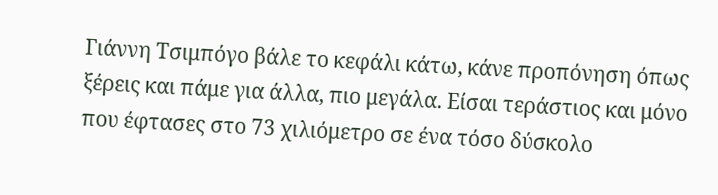Γιάννη Τσιμπόγο βάλε το κεφάλι κάτω, κάνε προπόνηση όπως ξέρεις και πάμε για άλλα, πιο μεγάλα. Είσαι τεράστιος και μόνο που έφτασες στο 73 χιλιόμετρο σε ένα τόσο δύσκολο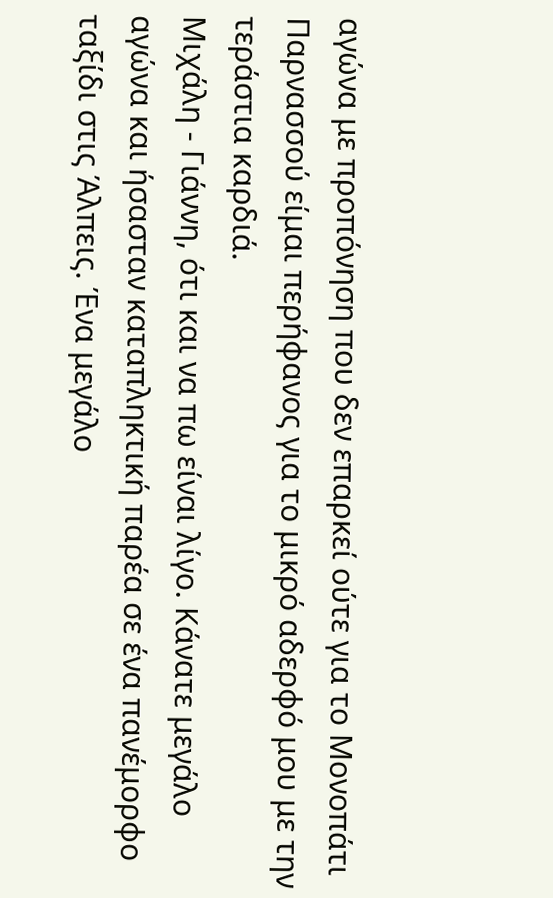αγώνα με προπόνηση που δεν επαρκεί ούτε για το Μονοπάτι Παρνασσού είμαι περήφανος για το μικρό αδερφό μου με την τεράστια καρδιά.
Μιχάλη - Γιάννη, ότι και να πω είναι λίγο. Κάνατε μεγάλο αγώνα και ήσασταν καταπληκτική παρέα σε ένα πανέμορφο ταξίδι στις Άλπεις. Ένα μεγάλο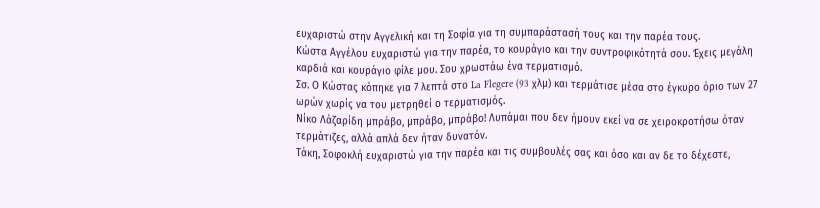ευχαριστώ στην Αγγελική και τη Σοφία για τη συμπαράστασή τους και την παρέα τους.
Κώστα Αγγέλου ευχαριστώ για την παρέα, το κουράγιο και την συντροφικότητά σου. Έχεις μεγάλη καρδιά και κουράγιο φίλε μου. Σου χρωστάω ένα τερματισμό.
Σσ. Ο Κώστας κόπηκε για 7 λεπτά στο La Flegere (93 χλμ) και τερμάτισε μέσα στο έγκυρο όριο των 27 ωρών χωρίς να του μετρηθεί ο τερματισμός.
Νίκο Λάζαρίδη μπράβο, μπράβο, μπράβο! Λυπάμαι που δεν ήμουν εκεί να σε χειροκροτήσω όταν τερμάτιζες, αλλά απλά δεν ήταν δυνατόν.
Τάκη, Σοφοκλή ευχαριστώ για την παρέα και τις συμβουλές σας και όσο και αν δε το δέχεστε,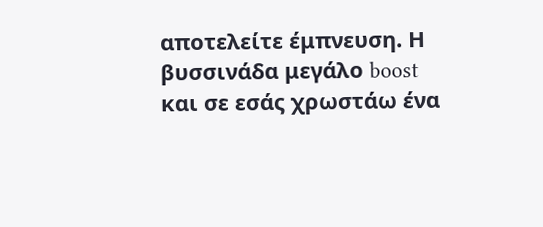αποτελείτε έμπνευση. Η βυσσινάδα μεγάλο boost και σε εσάς χρωστάω ένα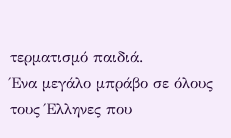τερματισμό παιδιά.
Ένα μεγάλο μπράβο σε όλους τους Έλληνες που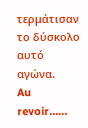τερμάτισαν το δύσκολο αυτό αγώνα.
Au revoir……